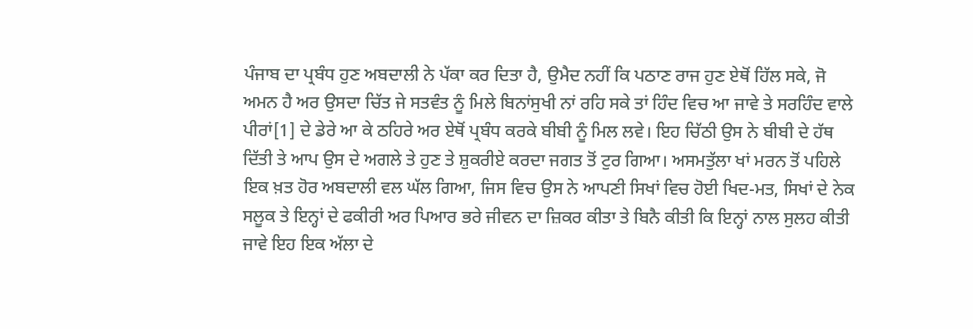ਪੰਜਾਬ ਦਾ ਪ੍ਰਬੰਧ ਹੁਣ ਅਬਦਾਲੀ ਨੇ ਪੱਕਾ ਕਰ ਦਿਤਾ ਹੈ, ਉਮੈਦ ਨਹੀਂ ਕਿ ਪਠਾਣ ਰਾਜ ਹੁਣ ਏਥੋਂ ਹਿੱਲ ਸਕੇ, ਜੋ ਅਮਨ ਹੈ ਅਰ ਉਸਦਾ ਚਿੱਤ ਜੇ ਸਤਵੰਤ ਨੂੰ ਮਿਲੇ ਬਿਨਾਂਸੁਖੀ ਨਾਂ ਰਹਿ ਸਕੇ ਤਾਂ ਹਿੰਦ ਵਿਚ ਆ ਜਾਵੇ ਤੇ ਸਰਹਿੰਦ ਵਾਲੇ ਪੀਰਾਂ[1] ਦੇ ਡੇਰੇ ਆ ਕੇ ਠਹਿਰੇ ਅਰ ਏਥੋਂ ਪ੍ਰਬੰਧ ਕਰਕੇ ਬੀਬੀ ਨੂੰ ਮਿਲ ਲਵੇ। ਇਹ ਚਿੱਠੀ ਉਸ ਨੇ ਬੀਬੀ ਦੇ ਹੱਥ ਦਿੱਤੀ ਤੇ ਆਪ ਉਸ ਦੇ ਅਗਲੇ ਤੇ ਹੁਣ ਤੇ ਸ਼ੁਕਰੀਏ ਕਰਦਾ ਜਗਤ ਤੋਂ ਟੁਰ ਗਿਆ। ਅਸਮਤੁੱਲਾ ਖਾਂ ਮਰਨ ਤੋਂ ਪਹਿਲੇ ਇਕ ਖ਼ਤ ਹੋਰ ਅਬਦਾਲੀ ਵਲ ਘੱਲ ਗਿਆ, ਜਿਸ ਵਿਚ ਉਸ ਨੇ ਆਪਣੀ ਸਿਖਾਂ ਵਿਚ ਹੋਈ ਖਿਦ-ਮਤ, ਸਿਖਾਂ ਦੇ ਨੇਕ ਸਲੂਕ ਤੇ ਇਨ੍ਹਾਂ ਦੇ ਫਕੀਰੀ ਅਰ ਪਿਆਰ ਭਰੇ ਜੀਵਨ ਦਾ ਜ਼ਿਕਰ ਕੀਤਾ ਤੇ ਬਿਨੈ ਕੀਤੀ ਕਿ ਇਨ੍ਹਾਂ ਨਾਲ ਸੁਲਹ ਕੀਤੀ ਜਾਵੇ ਇਹ ਇਕ ਅੱਲਾ ਦੇ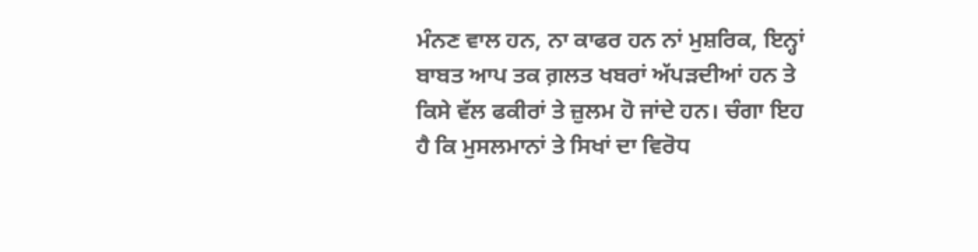ਮੰਨਣ ਵਾਲ ਹਨ, ਨਾ ਕਾਫਰ ਹਨ ਨਾਂ ਮੁਸ਼ਰਿਕ, ਇਨ੍ਹਾਂ ਬਾਬਤ ਆਪ ਤਕ ਗ਼ਲਤ ਖਬਰਾਂ ਅੱਪੜਦੀਆਂ ਹਨ ਤੇ ਕਿਸੇ ਵੱਲ ਫਕੀਰਾਂ ਤੇ ਜ਼ੁਲਮ ਹੋ ਜਾਂਦੇ ਹਨ। ਚੰਗਾ ਇਹ ਹੈ ਕਿ ਮੁਸਲਮਾਨਾਂ ਤੇ ਸਿਖਾਂ ਦਾ ਵਿਰੋਧ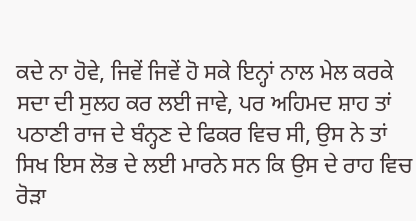ਕਦੇ ਨਾ ਹੋਵੇ, ਜਿਵੇਂ ਜਿਵੇਂ ਹੋ ਸਕੇ ਇਨ੍ਹਾਂ ਨਾਲ ਮੇਲ ਕਰਕੇ ਸਦਾ ਦੀ ਸੁਲਹ ਕਰ ਲਈ ਜਾਵੇ, ਪਰ ਅਹਿਮਦ ਸ਼ਾਹ ਤਾਂ ਪਠਾਣੀ ਰਾਜ ਦੇ ਬੰਨ੍ਹਣ ਦੇ ਫਿਕਰ ਵਿਚ ਸੀ, ਉਸ ਨੇ ਤਾਂ ਸਿਖ ਇਸ ਲੋਭ ਦੇ ਲਈ ਮਾਰਨੇ ਸਨ ਕਿ ਉਸ ਦੇ ਰਾਹ ਵਿਚ ਰੋੜਾ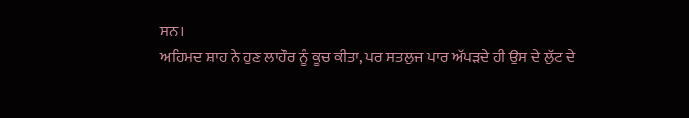ਸਨ।
ਅਹਿਮਦ ਸ਼ਾਹ ਨੇ ਹੁਣ ਲਾਹੌਰ ਨੂੰ ਕੂਚ ਕੀਤਾ, ਪਰ ਸਤਲੁਜ ਪਾਰ ਅੱਪੜਦੇ ਹੀ ਉਸ ਦੇ ਲੁੱਟ ਦੇ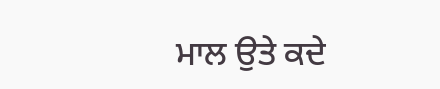ਮਾਲ ਉਤੇ ਕਦੇ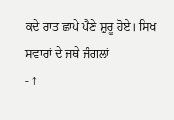ਕਦੇ ਰਾਤ ਛਾਪੇ ਪੈਣੇ ਸ਼ੁਰੂ ਹੋਏ। ਸਿਖ ਸਵਾਰਾਂ ਦੇ ਜਥੇ ਜੰਗਲਾਂ
- ↑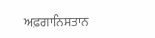ਅਫ਼ਗਾਨਿਸਤਾਨ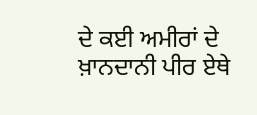ਦੇ ਕਈ ਅਮੀਰਾਂ ਦੇ ਖ਼ਾਨਦਾਨੀ ਪੀਰ ਏਥੇ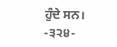ਹੁੰਦੇ ਸਨ।
-੩੨੪-